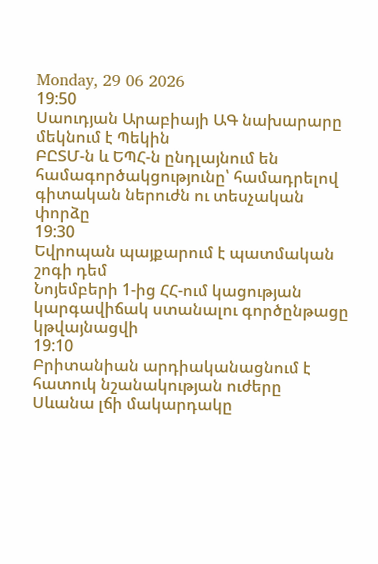Monday, 29 06 2026
19:50
Սաուդյան Արաբիայի ԱԳ նախարարը մեկնում է Պեկին
ԲԸՏՄ-ն և ԵՊՀ-ն ընդլայնում են համագործակցությունը՝ համադրելով գիտական ներուժն ու տեսչական փորձը
19:30
Եվրոպան պայքարում է պատմական շոգի դեմ
Նոյեմբերի 1-ից ՀՀ-ում կացության կարգավիճակ ստանալու գործընթացը կթվայնացվի
19:10
Բրիտանիան արդիականացնում է հատուկ նշանակության ուժերը
Սևանա լճի մակարդակը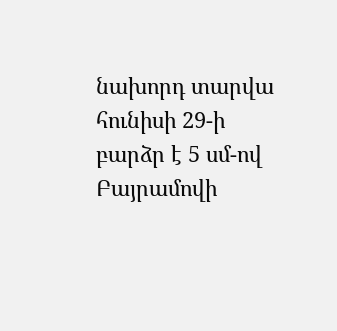նախորդ տարվա հունիսի 29-ի բարձր է 5 սմ-ով
Բայրամովի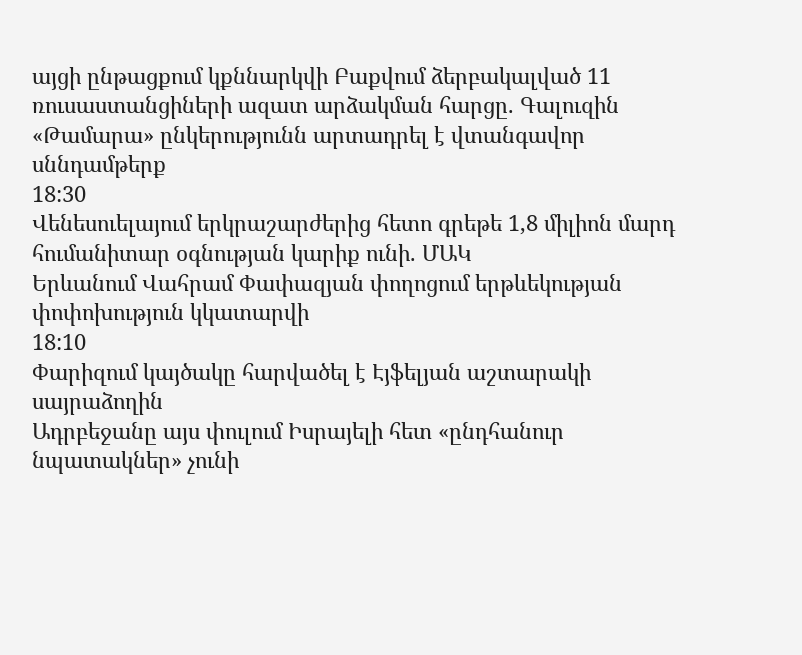այցի ընթացքում կքննարկվի Բաքվում ձերբակալված 11 ռուսաստանցիների ազատ արձակման հարցը. Գալուզին
«Թամարա» ընկերությունն արտադրել է վտանգավոր սննդամթերք
18:30
Վենեսուելայում երկրաշարժերից հետո գրեթե 1,8 միլիոն մարդ հումանիտար օգնության կարիք ունի. ՄԱԿ
Երևանում Վահրամ Փափազյան փողոցում երթևեկության փոփոխություն կկատարվի
18:10
Փարիզում կայծակը հարվածել է Էյֆելյան աշտարակի սայրաձողին
Ադրբեջանը այս փուլում Իսրայելի հետ «ընդհանուր նպատակներ» չունի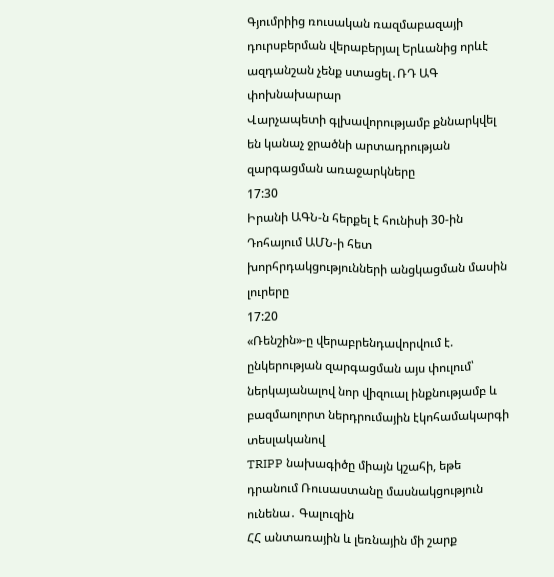Գյումրիից ռուսական ռազմաբազայի դուրսբերման վերաբերյալ Երևանից որևէ ազդանշան չենք ստացել․ՌԴ ԱԳ փոխնախարար
Վարչապետի գլխավորությամբ քննարկվել են կանաչ ջրածնի արտադրության զարգացման առաջարկները
17:30
Իրանի ԱԳՆ-ն հերքել է հունիսի 30-ին Դոհայում ԱՄՆ-ի հետ խորհրդակցությունների անցկացման մասին լուրերը
17:20
«Ռենշին»-ը վերաբրենդավորվում է. ընկերության զարգացման այս փուլում՝ ներկայանալով նոր վիզուալ ինքնությամբ և բազմաոլորտ ներդրումային էկոհամակարգի տեսլականով
TRIPP նախագիծը միայն կշահի, եթե դրանում Ռուսաստանը մասնակցություն ունենա․ Գալուզին
ՀՀ անտառային և լեռնային մի շարք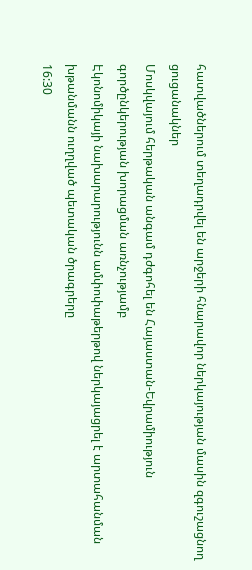հատվածներում տեղադրվել են արջերի հնարավոր ներկայության մասին զգուշացնող ցուցանակներ
Մոսկվայում հերթական անգամ դժգոհել են Հայաստան-Եվրամիություն գործընկերության խորացման առնչությամբ
Էկոնոմիկայի նախարարությունն ամփոփաթերթով ներկայացրել է արտահանման խթանմանն ուղղված պետական ծրագրերը
16:30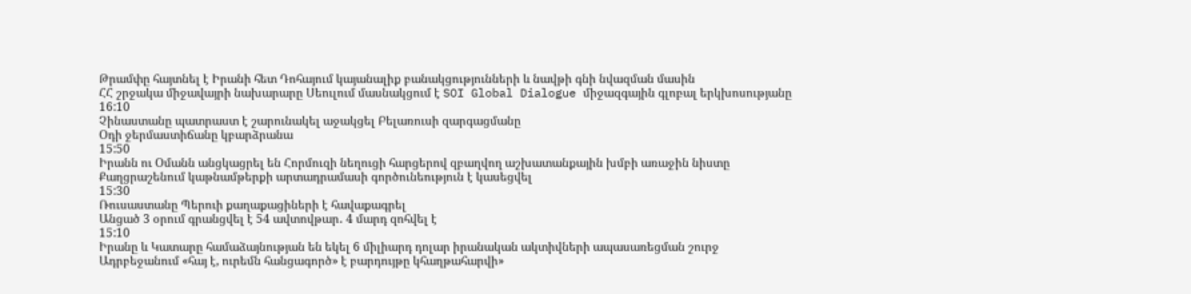Թրամփը հայտնել է Իրանի հետ Դոհայում կայանալիք բանակցությունների և նավթի գնի նվազման մասին
ՀՀ շրջակա միջավայրի նախարարը Սեուլում մասնակցում է SOI Global Dialogue միջազգային գլոբալ երկխոսությանը
16:10
Չինաստանը պատրաստ է շարունակել աջակցել Բելառուսի զարգացմանը
Օդի ջերմաստիճանը կբարձրանա
15:50
Իրանն ու Օմանն անցկացրել են Հորմուզի նեղուցի հարցերով զբաղվող աշխատանքային խմբի առաջին նիստը
Քաղցրաշենում կաթնամթերքի արտադրամասի գործունեություն է կասեցվել
15:30
Ռուսաստանը Պերուի քաղաքացիների է հավաքագրել
Անցած 3 օրում գրանցվել է 54 ավտովթար․ 4 մարդ զոհվել է
15:10
Իրանը և Կատարը համաձայնության են եկել 6 միլիարդ դոլար իրանական ակտիվների ապասառեցման շուրջ
Ադրբեջանում «հայ է, ուրեմն հանցագործ» է բարդույթը կհաղթահարվի»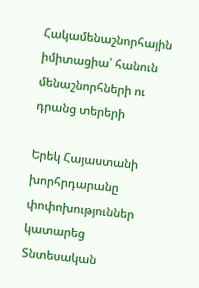Հակամենաշնորհային իմիտացիա՝ հանուն մենաշնորհների ու դրանց տերերի

Երեկ Հայաստանի խորհրդարանը փոփոխություններ կատարեց Տնտեսական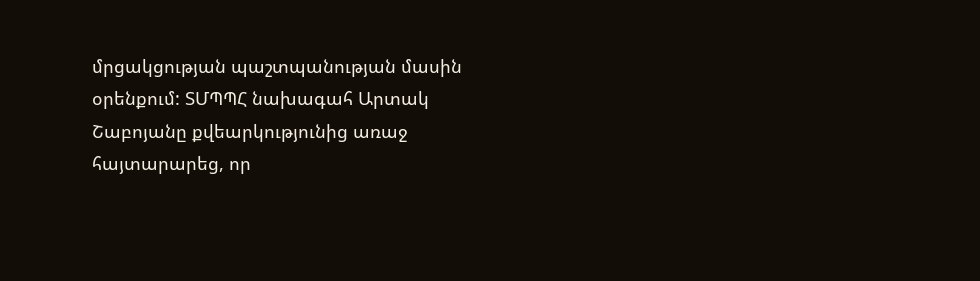մրցակցության պաշտպանության մասին օրենքում: ՏՄՊՊՀ նախագահ Արտակ Շաբոյանը քվեարկությունից առաջ հայտարարեց, որ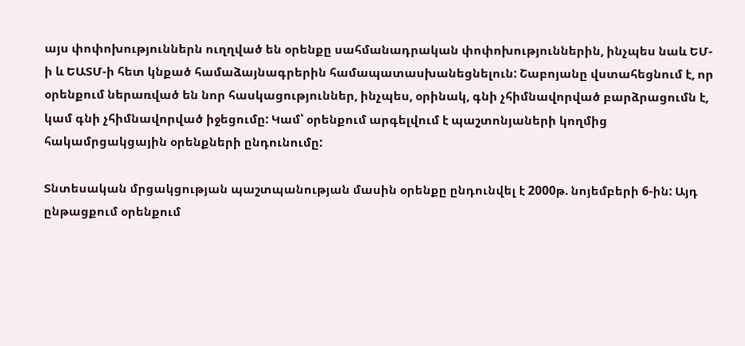այս փոփոխություններն ուղղված են օրենքը սահմանադրական փոփոխություններին, ինչպես նաև ԵՄ-ի և ԵԱՏՄ-ի հետ կնքած համաձայնագրերին համապատասխանեցնելուն: Շաբոյանը վստահեցնում է, որ օրենքում ներառված են նոր հասկացություններ, ինչպես, օրինակ, գնի չհիմնավորված բարձրացումն է, կամ գնի չհիմնավորված իջեցումը: Կամ՝ օրենքում արգելվում է պաշտոնյաների կողմից հակամրցակցային օրենքների ընդունումը:

Տնտեսական մրցակցության պաշտպանության մասին օրենքը ընդունվել է 2000թ. նոյեմբերի 6-ին: Այդ ընթացքում օրենքում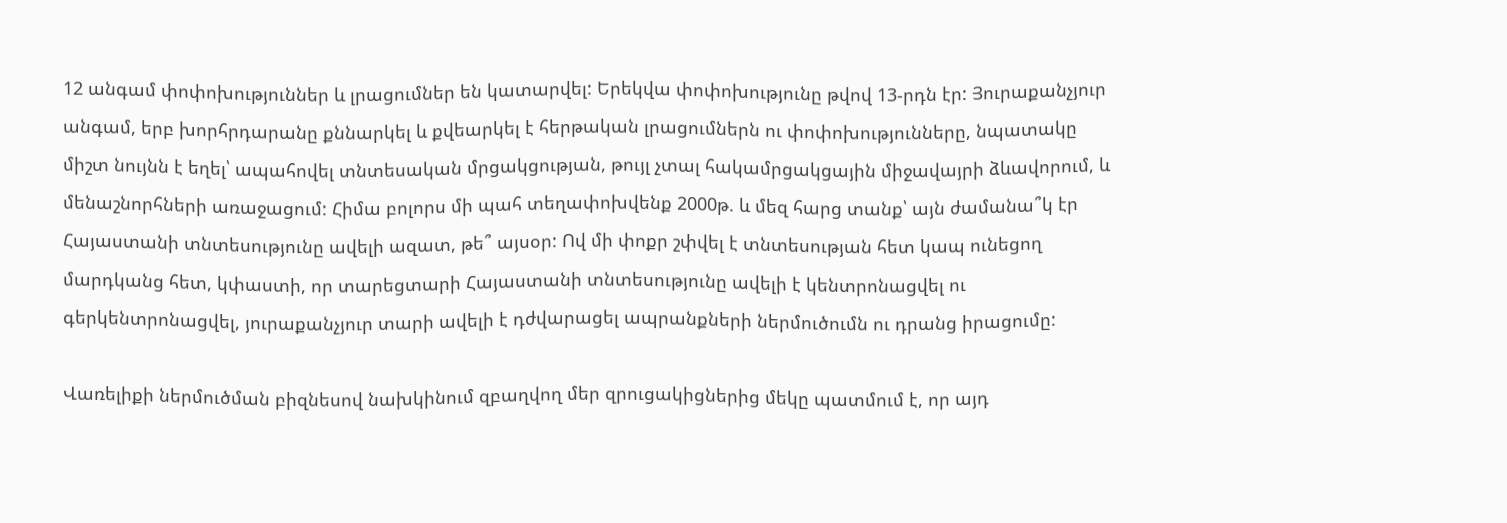12 անգամ փոփոխություններ և լրացումներ են կատարվել: Երեկվա փոփոխությունը թվով 13-րդն էր: Յուրաքանչյուր անգամ, երբ խորհրդարանը քննարկել և քվեարկել է հերթական լրացումներն ու փոփոխությունները, նպատակը միշտ նույնն է եղել՝ ապահովել տնտեսական մրցակցության, թույլ չտալ հակամրցակցային միջավայրի ձևավորում, և մենաշնորհների առաջացում: Հիմա բոլորս մի պահ տեղափոխվենք 2000թ. և մեզ հարց տանք՝ այն ժամանա՞կ էր Հայաստանի տնտեսությունը ավելի ազատ, թե՞ այսօր: Ով մի փոքր շփվել է տնտեսության հետ կապ ունեցող մարդկանց հետ, կփաստի, որ տարեցտարի Հայաստանի տնտեսությունը ավելի է կենտրոնացվել ու գերկենտրոնացվել, յուրաքանչյուր տարի ավելի է դժվարացել ապրանքների ներմուծումն ու դրանց իրացումը:

Վառելիքի ներմուծման բիզնեսով նախկինում զբաղվող մեր զրուցակիցներից մեկը պատմում է, որ այդ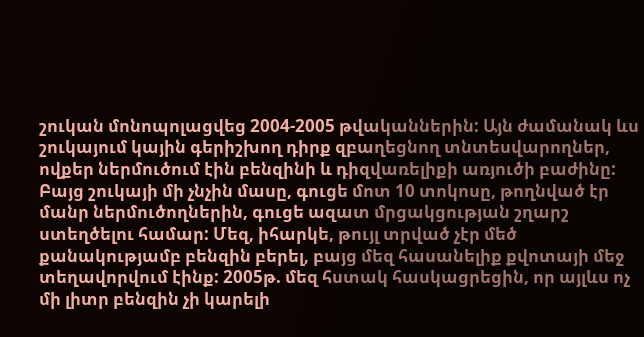շուկան մոնոպոլացվեց 2004-2005 թվականներին: Այն ժամանակ ևս շուկայում կային գերիշխող դիրք զբաղեցնող տնտեսվարողներ, ովքեր ներմուծում էին բենզինի և դիզվառելիքի առյուծի բաժինը: Բայց շուկայի մի չնչին մասը, գուցե մոտ 10 տոկոսը, թողնված էր մանր ներմուծողներին, գուցե ազատ մրցակցության շղարշ ստեղծելու համար: Մեզ, իհարկե, թույլ տրված չէր մեծ քանակությամբ բենզին բերել, բայց մեզ հասանելիք քվոտայի մեջ տեղավորվում էինք: 2005թ. մեզ հստակ հասկացրեցին, որ այլևս ոչ մի լիտր բենզին չի կարելի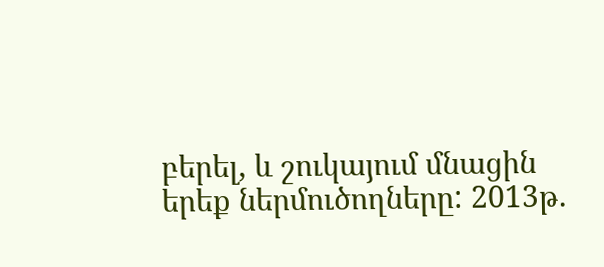բերել, և շուկայում մնացին երեք ներմուծողները: 2013թ.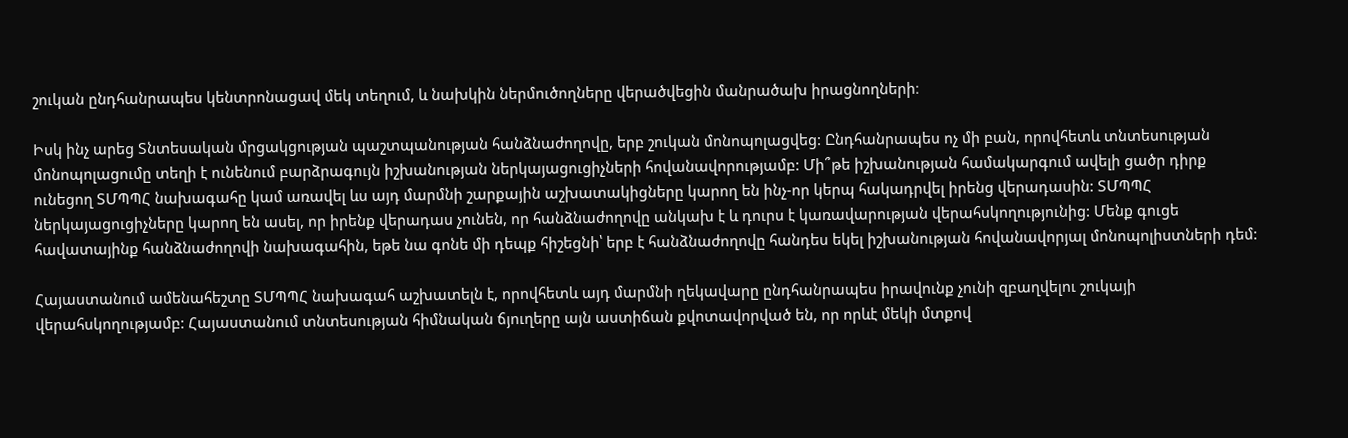շուկան ընդհանրապես կենտրոնացավ մեկ տեղում, և նախկին ներմուծողները վերածվեցին մանրածախ իրացնողների։

Իսկ ինչ արեց Տնտեսական մրցակցության պաշտպանության հանձնաժողովը, երբ շուկան մոնոպոլացվեց: Ընդհանրապես ոչ մի բան, որովհետև տնտեսության մոնոպոլացումը տեղի է ունենում բարձրագույն իշխանության ներկայացուցիչների հովանավորությամբ: Մի՞թե իշխանության համակարգում ավելի ցածր դիրք ունեցող ՏՄՊՊՀ նախագահը կամ առավել ևս այդ մարմնի շարքային աշխատակիցները կարող են ինչ-որ կերպ հակադրվել իրենց վերադասին: ՏՄՊՊՀ ներկայացուցիչները կարող են ասել, որ իրենք վերադաս չունեն, որ հանձնաժողովը անկախ է և դուրս է կառավարության վերահսկողությունից: Մենք գուցե հավատայինք հանձնաժողովի նախագահին, եթե նա գոնե մի դեպք հիշեցնի՝ երբ է հանձնաժողովը հանդես եկել իշխանության հովանավորյալ մոնոպոլիստների դեմ:

Հայաստանում ամենահեշտը ՏՄՊՊՀ նախագահ աշխատելն է, որովհետև այդ մարմնի ղեկավարը ընդհանրապես իրավունք չունի զբաղվելու շուկայի վերահսկողությամբ: Հայաստանում տնտեսության հիմնական ճյուղերը այն աստիճան քվոտավորված են, որ որևէ մեկի մտքով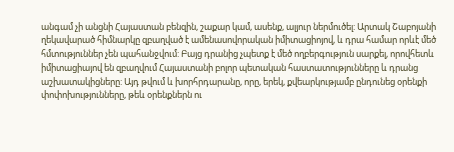անգամ չի անցնի Հայաստան բենզին, շաքար կամ, ասենք, ալյուր ներմուծել: Արտակ Շաբոյանի ղեկավարած հիմնարկը զբաղված է ամենասովորական իմիտացիոյով, և դրա համար որևէ մեծ հմտություններ չեն պահանջվում: Բայց դրանից չպետք է մեծ ողբերգություն սարքել, որովհետև իմիտացիայով են զբաղվում Հայաստանի բոլոր պետական հաստատությունները և դրանց աշխատակիցները: Այդ թվում և խորհրդարանը, որը, երեկ, քվեարկությամբ ընդունեց օրենքի փոփոխությունները, թեև օրենքներն ու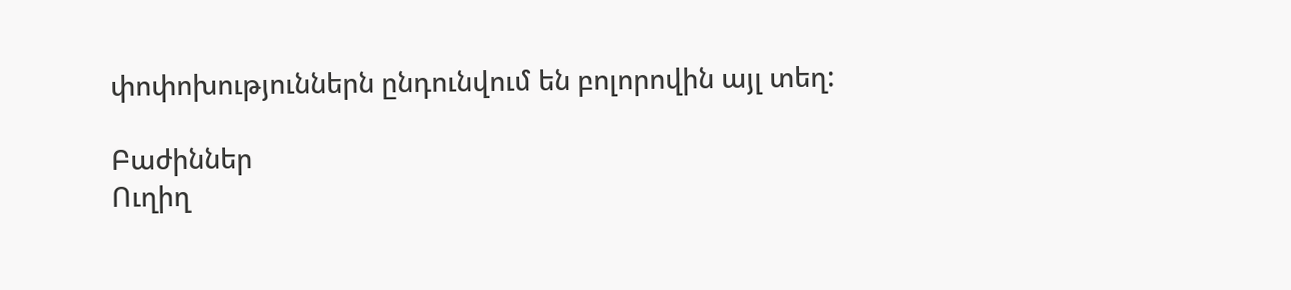փոփոխություններն ընդունվում են բոլորովին այլ տեղ:

Բաժիններ
Ուղիղ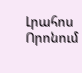Լրահոս
Որոնում